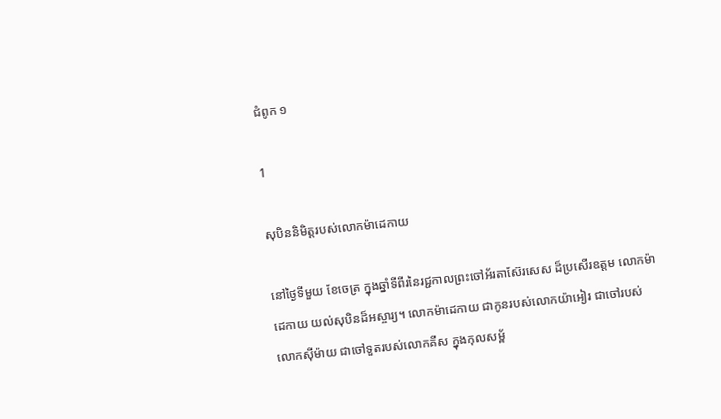ជំពូក ១

1

សុបិននិមិត្តរបស់លោកម៉ាដេកាយ

នៅថ្ងៃទីមួយ ខែចេត្រ ក្នុងឆ្នាំទីពីរនៃរជ្ជកាលព្រះ‌ចៅអ័រតា‌ស៊ែរសេស ដ៏ប្រសើរឧត្ដម លោកម៉ាដេកាយ យល់សុបិនដ៏អស្ចារ្យ។ លោកម៉ាដេកាយ ជាកូនរបស់លោកយ៉ាអៀរ ជាចៅរបស់លោកស៊ីម៉ាយ ជាចៅទួតរបស់លោកគីស ក្នុងកុល‌សម្ព័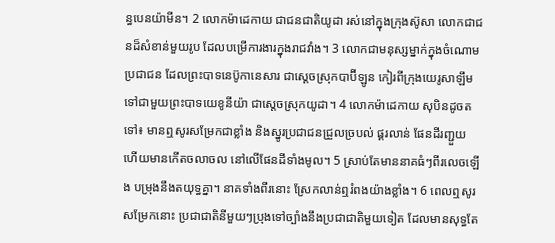ន្ធបេនយ៉ាមីន។ 2 លោកម៉ាដេកាយ ជាជនជាតិយូដា រស់នៅក្នុងក្រុងស៊ូសា លោកជាជនដ៏សំខាន់មួយរូប ដែលបម្រើការងារក្នុងរាជវាំង។ 3 លោកជាមនុស្សម្នាក់ក្នុងចំណោមប្រជាជន ដែលព្រះ‌បាទនេប៊ូកា‌នេសារ ជាស្ដេចស្រុកបាប៊ីឡូន កៀរពីក្រុងយេរូ‌សាឡឹម ទៅជាមួយព្រះ‌បាទយេខូ‌នីយ៉ា ជាស្ដេចស្រុកយូដា។ 4 លោកម៉ាដេកាយ សុបិនដូចតទៅ៖ មានឮសូរសម្រែកជាខ្លាំង និងស្នូរប្រជាជនជ្រួលច្របល់ ផ្គរលាន់ ផែនដីរញ្ជួយ ហើយមានកើតចលា‌ចល នៅលើផែនដីទាំងមូល។ 5 ស្រាប់តែមាននាគធំៗពីរលេចឡើង បម្រុងនឹងតយុទ្ធគ្នា។ នាគទាំងពីរនោះ ស្រែកលាន់ឮរំពងយ៉ាងខ្លាំង។ 6 ពេលឮសូរសម្រែកនោះ ប្រជា‌ជាតិនីមួយៗប្រុងទៅច្បាំងនឹងប្រជា‌ជាតិមួយទៀត ដែលមានសុទ្ធតែ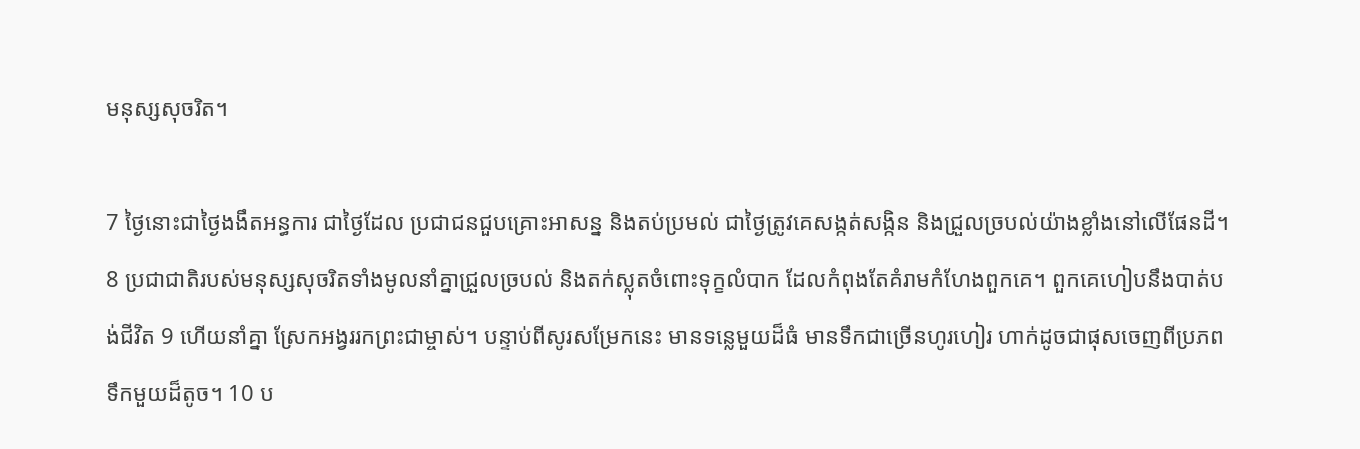មនុស្សសុចរិត។

7 ថ្ងៃនោះជាថ្ងៃងងឹតអន្ធ‌ការ ជាថ្ងៃដែល ប្រជាជនជួបគ្រោះអាសន្ន និងតប់ប្រមល់ ជាថ្ងៃត្រូវគេសង្កត់សង្កិន និងជ្រួលច្របល់យ៉ាងខ្លាំងនៅលើផែនដី។ 8 ប្រជា‌ជាតិរបស់មនុស្សសុចរិតទាំងមូលនាំគ្នាជ្រួលច្របល់ និងតក់ស្លុតចំពោះទុក្ខលំបាក ដែលកំពុងតែគំរាមកំហែងពួកគេ។ ពួកគេហៀបនឹងបាត់បង់ជីវិត 9 ហើយនាំគ្នា ស្រែកអង្វររកព្រះ‌ជាម្ចាស់។ បន្ទាប់ពីសូរសម្រែកនេះ មានទន្លេមួយដ៏ធំ មានទឹកជាច្រើនហូរហៀរ ហាក់ដូចជាផុសចេញពីប្រភពទឹកមួយដ៏តូច។ 10 ប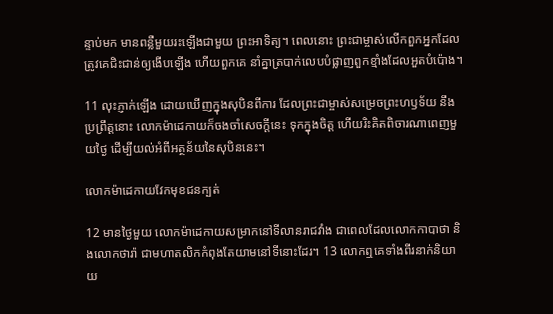ន្ទាប់មក មានពន្លឺមួយរះឡើងជាមួយ ព្រះ‌អាទិត្យ។ ពេលនោះ ព្រះ‌ជាម្ចាស់លើកពួកអ្នកដែលត្រូវគេជិះជាន់ឲ្យងើបឡើង ហើយពួកគេ នាំគ្នាត្របាក់លេបបំផ្លាញពួកខ្មាំងដែលអួតបំប៉ោង។

11 លុះភ្ញាក់ឡើង ដោយឃើញក្នុងសុបិនពីការ ដែលព្រះ‌ជាម្ចាស់សម្រេចព្រះ‌ហឫទ័យ នឹងប្រព្រឹត្តនោះ លោកម៉ាដេកាយក៏ចងចាំសេចក្ដីនេះ ទុកក្នុងចិត្ត ហើយរិះគិតពិចារ‌ណាពេញមួយថ្ងៃ ដើម្បីយល់អំពីអត្ថ‌ន័យនៃសុបិននេះ។

លោកម៉ាដេកាយវែកមុខជនក្បត់

12 មានថ្ងៃមួយ លោកម៉ាដេកាយសម្រាកនៅទីលានរាជវាំង ជាពេលដែលលោកកាបាថា និងលោកថារ៉ា ជាមហា‌តលិកកំពុងតែយាមនៅទីនោះដែរ។ 13 លោកឮគេទាំងពីរនាក់និយាយ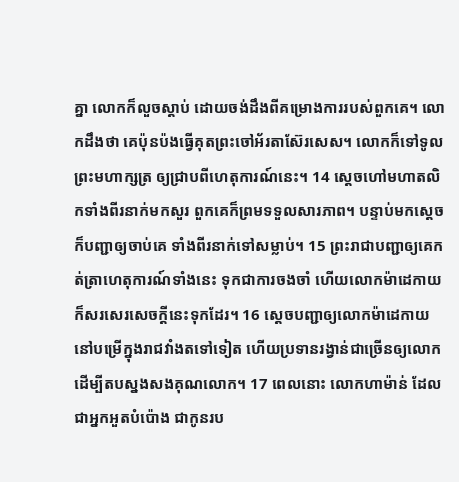គ្នា លោកក៏លួចស្តាប់ ដោយចង់ដឹងពីគម្រោង‌ការរបស់ពួកគេ។ លោកដឹងថា គេប៉ុនប៉ងធ្វើគុតព្រះ‌ចៅអ័រតា‌ស៊ែរសេស។ លោកក៏ទៅទូលព្រះ‌មហាក្សត្រ ឲ្យជ្រាបពីហេតុ‌ការណ៍នេះ។ 14 ស្ដេចហៅមហាតលិកទាំងពីរនាក់មកសួរ ពួកគេក៏ព្រមទទួលសារភាព។ បន្ទាប់មកស្ដេចក៏បញ្ជាឲ្យចាប់គេ ទាំងពីរនាក់ទៅសម្លាប់។ 15 ព្រះ‌រាជាបញ្ជាឲ្យគេកត់ត្រាហេតុ‌ការណ៍ទាំងនេះ ទុកជាការចងចាំ ហើយលោកម៉ាដេកាយ ក៏សរសេរសេចក្ដីនេះទុកដែរ។ 16 ស្ដេចបញ្ជាឲ្យលោកម៉ាដេកាយ នៅបម្រើក្នុងរាជវាំងតទៅទៀត ហើយប្រទានរង្វាន់ជាច្រើនឲ្យលោក ដើម្បីតបស្នងសងគុណលោក។ 17 ពេលនោះ លោកហាម៉ាន់ ដែលជាអ្នកអួតបំប៉ោង ជាកូនរប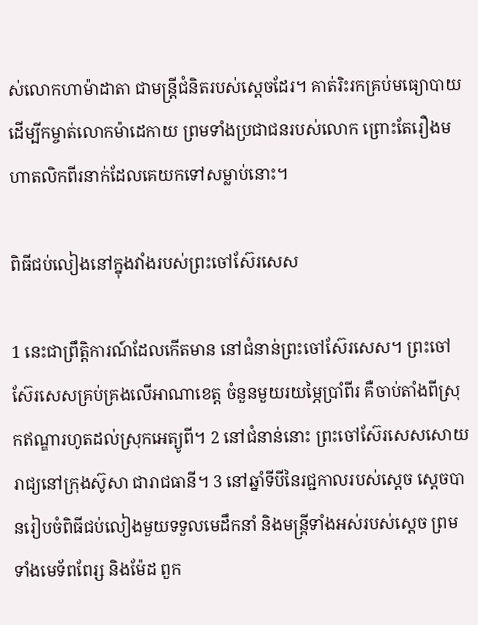ស់លោកហាម៉ា‌ដាតា ជាមន្ត្រីជំនិតរបស់ស្ដេចដែរ។ គាត់រិះរកគ្រប់មធ្យោ‌បាយ ដើម្បីកម្ចាត់លោកម៉ាដេកាយ ព្រមទាំងប្រជាជនរបស់លោក ព្រោះតែរឿងមហាតលិកពីរនាក់ដែលគេយកទៅសម្លាប់នោះ។

ពិធីជប់‌លៀងនៅក្នុងវាំងរបស់ព្រះ‌ចៅស៊ែរសេស

1 នេះជាព្រឹត្តិ‌ការណ៍ដែលកើតមាន នៅជំនាន់ព្រះ‌ចៅស៊ែរសេស។ ព្រះ‌ចៅស៊ែរសេសគ្រប់‌គ្រងលើអាណា‌ខេត្ត ចំនួនមួយ‌រយម្ភៃ‌ប្រាំពីរ គឺចាប់តាំងពីស្រុកឥណ្ឌារហូតដល់ស្រុកអេត្យូពី។ 2 នៅជំនាន់នោះ ព្រះ‌ចៅស៊ែរសេសសោយរាជ្យនៅក្រុងស៊ូសា ជារាជធានី។ 3 នៅឆ្នាំទីបីនៃរជ្ជ‌កាលរបស់ស្តេច ស្តេចបានរៀប‌ចំពិធីជប់‌លៀងមួយទទួលមេដឹកនាំ និងមន្ត្រីទាំងអស់របស់ស្តេច ព្រមទាំងមេ‌ទ័ពពែរ្ស និងម៉ែដ ពួក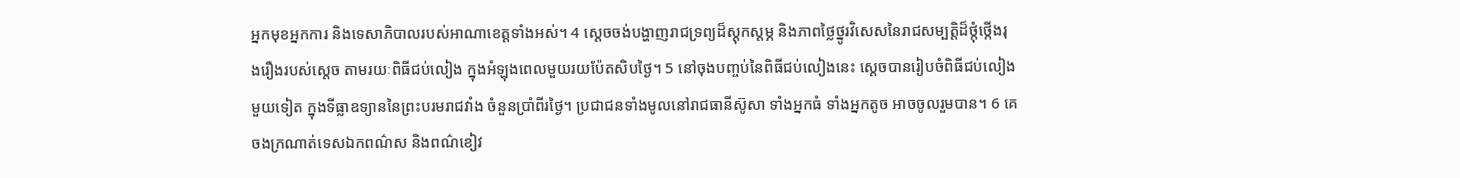អ្នកមុខអ្នកការ និងទេសា‌ភិបាលរបស់អាណា‌ខេត្តទាំងអស់។ 4 ស្តេចចង់បង្ហាញរាជ‌ទ្រព្យដ៏ស្តុក‌ស្តម្ភ និងភាពថ្លៃ‌ថ្នូរវិសេសនៃរាជ‌សម្បត្តិដ៏ថ្កុំ‌ថ្កើងរុង‌រឿងរបស់ស្តេច តាម‌រយៈពិធីជប់‌លៀង ក្នុងអំឡុងពេលមួយ‌រយប៉ែត‌សិបថ្ងៃ។ 5 នៅចុងបញ្ចប់នៃពិធីជប់‌លៀងនេះ ស្តេចបានរៀប‌ចំពិធីជប់‌លៀងមួយទៀត ក្នុងទី‌ធ្លាឧទ្យាននៃព្រះ‌បរម‌រាជ‌វាំង ចំនួនប្រាំពីរថ្ងៃ។ ប្រជាជនទាំងមូលនៅរាជធានីស៊ូសា ទាំងអ្នកធំ ទាំងអ្នកតូច អាចចូលរួមបាន។ 6 គេចងក្រណាត់ទេស‌ឯកពណ៌ស និងពណ៌ខៀវ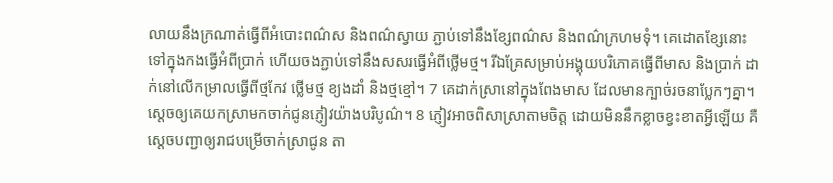លាយនឹងក្រណាត់ធ្វើពីអំបោះពណ៌ស និងពណ៌ស្វាយ ភ្ជាប់ទៅនឹងខ្សែពណ៌ស និងពណ៌ក្រហមទុំ។ គេដោតខ្សែនោះទៅក្នុងកងធ្វើអំពីប្រាក់ ហើយចងភ្ជាប់ទៅនឹងសសរធ្វើអំពីថ្លើមថ្ម។ រីឯគ្រែសម្រាប់អង្គុយបរិភោគធ្វើពីមាស និងប្រាក់ ដាក់នៅលើកម្រាលធ្វើពីថ្មកែវ ថ្លើមថ្ម ខ្យងដាំ និងថ្មខ្មៅ។ 7 គេដាក់ស្រានៅក្នុងពែងមាស ដែលមានក្បាច់រចនាប្លែកៗគ្នា។ ស្តេចឲ្យគេយកស្រាមកចាក់ជូនភ្ញៀវយ៉ាងបរិបូណ៌។ 8 ភ្ញៀវអាចពិសាស្រាតាមចិត្ត ដោយមិននឹកខ្លាចខ្វះខាតអ្វីឡើយ គឺស្តេចបញ្ជាឲ្យរាជបម្រើចាក់ស្រាជូន តា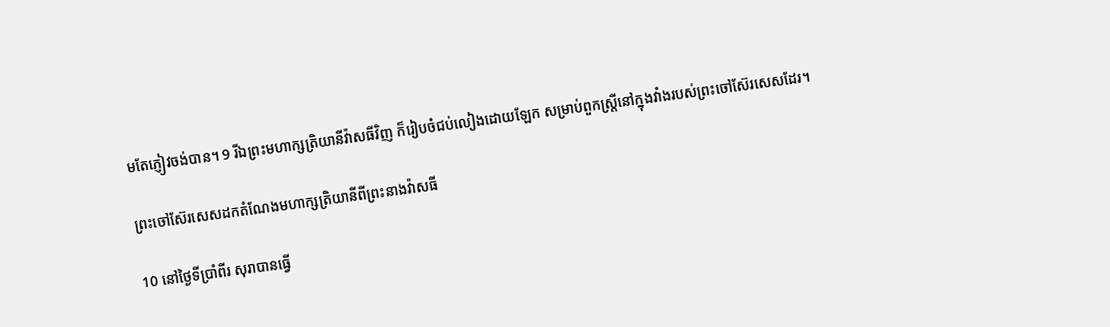មតែភ្ញៀវចង់បាន។ 9 រីឯព្រះ‌មហាក្សត្រិ‌យានីវ៉ាសធីវិញ ក៏រៀប‌ចំជប់‌លៀងដោយឡែក សម្រាប់ពួកស្ត្រីនៅក្នុងវាំងរបស់ព្រះ‌ចៅស៊ែរសេសដែរ។

ព្រះ‌ចៅស៊ែរសេសដកតំណែងមហា‌ក្សត្រិ‌យានីពីព្រះ‌នាងវ៉ាសធី

10 នៅថ្ងៃទីប្រាំពីរ សុរាបានធ្វើ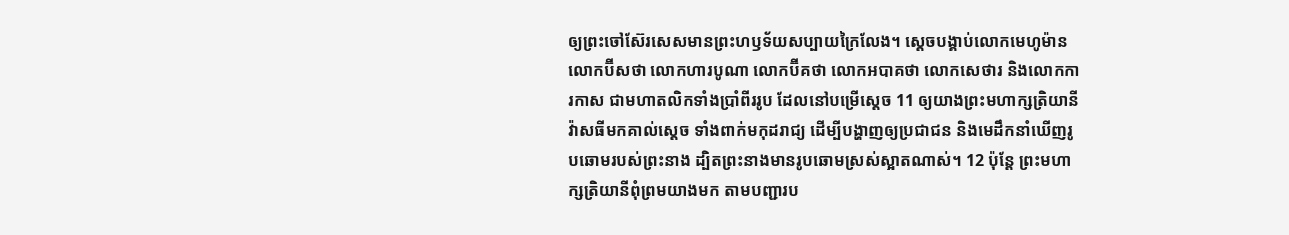ឲ្យព្រះ‌ចៅស៊ែរសេសមានព្រះ‌ហឫទ័យសប្បាយក្រៃ‌លែង។ ស្តេចបង្គាប់លោកមេហូម៉ាន លោកប៊ីសថា លោកហារបូណា លោកប៊ីគថា លោកអបាគថា លោកសេថារ និងលោកការកាស ជាមហា‌តលិកទាំងប្រាំពីររូប ដែលនៅបម្រើស្តេច 11 ឲ្យយាងព្រះ‌មហាក្សត្រិ‌យានីវ៉ាសធីមកគាល់ស្តេច ទាំងពាក់មកុដរាជ្យ ដើម្បីបង្ហាញឲ្យប្រជាជន និងមេដឹកនាំឃើញរូបឆោមរបស់ព្រះ‌នាង ដ្បិតព្រះ‌នាងមានរូបឆោមស្រស់ស្អាតណាស់។ 12 ប៉ុន្តែ ព្រះ‌មហាក្សត្រិ‌យានីពុំព្រមយាងមក តាមបញ្ជារប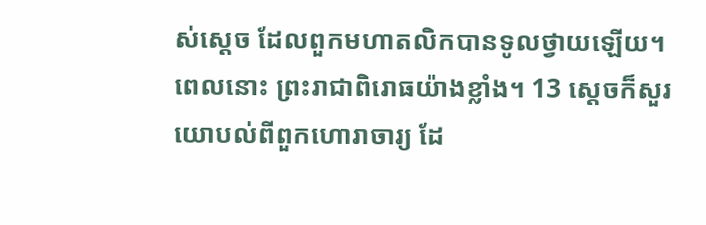ស់ស្តេច ដែលពួកមហា‌តលិកបានទូលថ្វាយឡើយ។ ពេលនោះ ព្រះ‌រាជាពិរោធយ៉ាងខ្លាំង។ 13 ស្តេចក៏សួរយោបល់ពីពួកហោរា‌ចារ្យ ដែ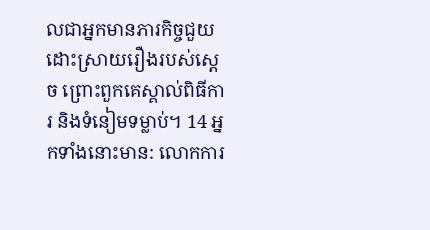លជាអ្នកមានភារ‌កិច្ចជួយដោះស្រាយរឿងរបស់ស្តេច ព្រោះពួកគេស្គាល់ពិធី‌ការ និងទំនៀម‌ទម្លាប់។ 14 អ្នកទាំងនោះមាន: លោកការ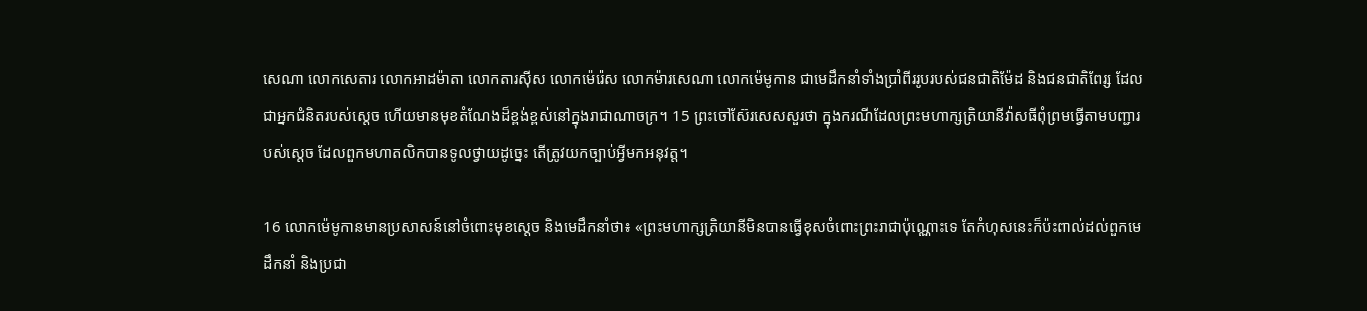សេណា លោកសេតារ លោកអាដម៉ាតា លោកតារស៊ីស លោកម៉េរ៉េស លោកម៉ារសេណា លោកម៉េមូកាន ជាមេដឹកនាំទាំងប្រាំពីររូបរបស់ជនជាតិម៉ែដ និងជនជាតិពែរ្ស ដែលជាអ្នកជំនិតរបស់ស្តេច ហើយមានមុខតំណែងដ៏ខ្ពង់‌ខ្ពស់នៅក្នុងរាជា‌ណាចក្រ។ 15 ព្រះ‌ចៅស៊ែរសេសសួរថា ក្នុងករណីដែលព្រះ‌មហាក្សត្រិ‌យានីវ៉ាសធីពុំព្រមធ្វើតាមបញ្ជារបស់ស្តេច ដែលពួកមហា‌តលិកបានទូលថ្វាយដូច្នេះ តើត្រូវយកច្បាប់អ្វីមកអនុវត្ត។

16 លោកម៉េមូកានមានប្រសាសន៍នៅចំពោះមុខស្តេច និងមេដឹកនាំថា៖ «ព្រះមហា‌ក្សត្រិ‌យានីមិនបានធ្វើខុសចំពោះព្រះ‌រាជាប៉ុណ្ណោះទេ តែកំហុសនេះក៏ប៉ះ‌ពាល់ដល់ពួកមេដឹកនាំ និងប្រជា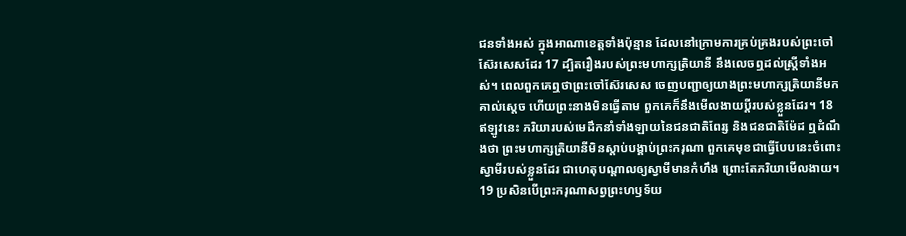ជនទាំងអស់ ក្នុងអាណា‌ខេត្តទាំងប៉ុន្មាន ដែលនៅក្រោមការគ្រប់‌គ្រងរបស់ព្រះ‌ចៅស៊ែរសេសដែរ 17 ដ្បិតរឿងរបស់ព្រះ‌មហាក្សត្រិ‌យានី នឹងលេចឮដល់ស្ត្រីទាំងអស់។ ពេលពួកគេឮថាព្រះ‌ចៅស៊ែរសេស ចេញបញ្ជាឲ្យយាងព្រះ‌មហាក្សត្រិ‌យានីមកគាល់ស្តេច ហើយព្រះ‌នាងមិនធ្វើតាម ពួកគេក៏នឹងមើល‌ងាយប្ដីរបស់ខ្លួនដែរ។ 18 ឥឡូវនេះ ភរិយារបស់មេដឹកនាំទាំង‌ឡាយនៃជនជាតិពែរ្ស និងជនជាតិម៉ែដ ឮដំណឹងថា ព្រះ‌មហាក្សត្រិ‌យានីមិនស្ដាប់បង្គាប់ព្រះ‌ករុណា ពួកគេមុខជាធ្វើបែបនេះចំពោះស្វាមីរបស់ខ្លួនដែរ ជាហេតុបណ្តាលឲ្យស្វាមីមានកំហឹង ព្រោះតែភរិយាមើល‌ងាយ។ 19 ប្រសិនបើព្រះ‌ករុណាសព្វព្រះ‌ហឫទ័យ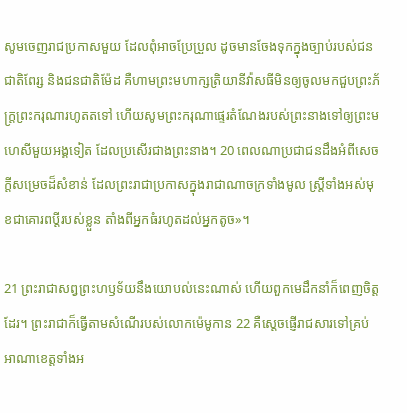សូមចេញរាជប្រកាសមួយ ដែលពុំអាចប្រែ‌ប្រួល ដូចមានចែងទុកក្នុងច្បាប់របស់ជនជាតិពែរ្ស និងជនជាតិម៉ែដ គឺហាមព្រះ‌មហាក្សត្រិ‌យានីវ៉ាសធីមិនឲ្យចូលមកជួបព្រះ‌ភ័ក្ត្រព្រះ‌ករុណារហូតតទៅ ហើយសូមព្រះ‌ករុណាផ្ទេរតំណែងរបស់ព្រះ‌នាងទៅឲ្យព្រះ‌មហេសីមួយអង្គទៀត ដែលប្រសើរជាងព្រះ‌នាង។ 20 ពេលណាប្រជាជនដឹងអំពីសេចក្ដីសម្រេចដ៏សំខាន់ ដែលព្រះ‌រាជាប្រកាសក្នុងរាជា‌ណាចក្រទាំងមូល ស្ត្រីទាំងអស់មុខជាគោរពប្ដីរបស់ខ្លួន តាំងពីអ្នកធំរហូតដល់អ្នកតូច»។

21 ព្រះ‌រាជាសព្វព្រះ‌ហឫទ័យនឹងយោបល់នេះណាស់ ហើយពួកមេដឹកនាំក៏ពេញចិត្តដែរ។ ព្រះ‌រាជាក៏ធ្វើតាមសំណើរបស់លោកម៉េមូកាន 22 គឺស្តេចផ្ញើរាជ‌សារទៅគ្រប់អាណា‌ខេត្តទាំងអ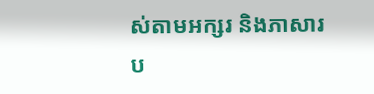ស់តាមអក្សរ និងភាសារប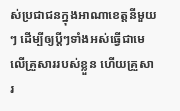ស់ប្រជាជនក្នុងអាណា‌ខេត្តនីមួយៗ ដើម្បីឲ្យប្ដីៗទាំងអស់ធ្វើជាមេលើគ្រួសាររបស់ខ្លួន ហើយគ្រួសារ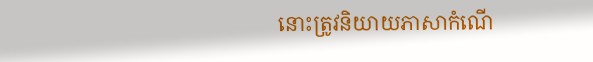នោះត្រូវនិយាយភាសាកំណើ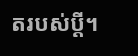តរបស់ប្ដី។